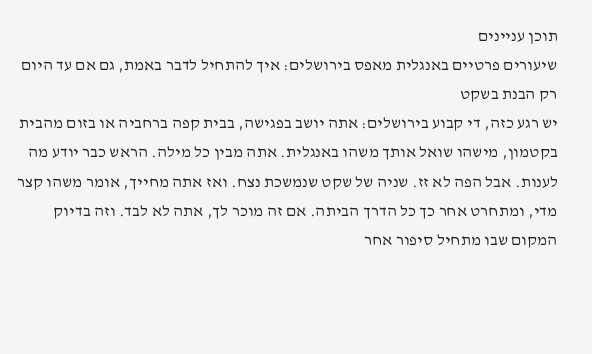תוכן עניינים
שיעורים פרטיים באנגלית מאפס בירושלים: איך להתחיל לדבר באמת, גם אם עד היום רק הבנת בשקט
יש רגע כזה, די קבוע בירושלים: אתה יושב בפגישה, בבית קפה ברחביה או בזום מהבית בקטמון, מישהו שואל אותך משהו באנגלית. אתה מבין כל מילה. הראש כבר יודע מה לענות. אבל הפה לא זז. שניה של שקט שנמשכת נצח. ואז אתה מחייך, אומר משהו קצר מדי, ומתחרט אחר כך כל הדרך הביתה. אם זה מוכר לך, אתה לא לבד. וזה בדיוק המקום שבו מתחיל סיפור אחר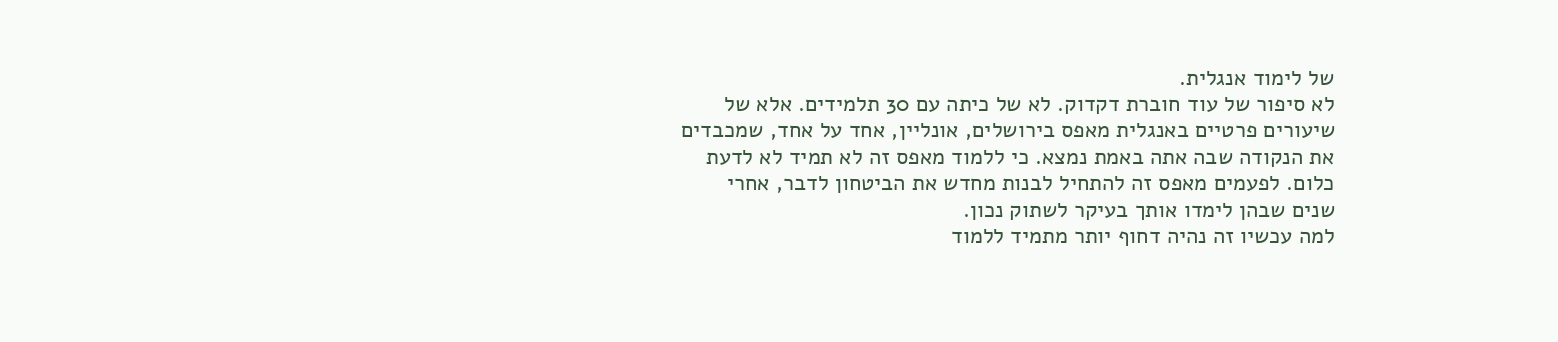של לימוד אנגלית.
לא סיפור של עוד חוברת דקדוק. לא של כיתה עם 30 תלמידים. אלא של שיעורים פרטיים באנגלית מאפס בירושלים, אונליין, אחד על אחד, שמכבדים את הנקודה שבה אתה באמת נמצא. כי ללמוד מאפס זה לא תמיד לא לדעת כלום. לפעמים מאפס זה להתחיל לבנות מחדש את הביטחון לדבר, אחרי שנים שבהן לימדו אותך בעיקר לשתוק נכון.
למה עכשיו זה נהיה דחוף יותר מתמיד ללמוד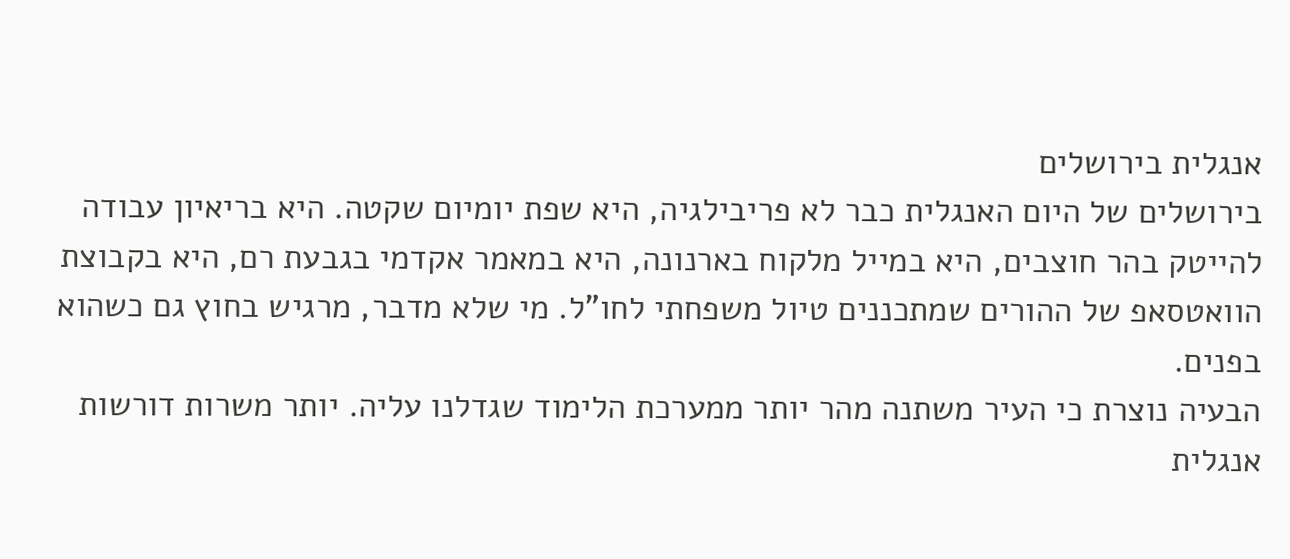אנגלית בירושלים
בירושלים של היום האנגלית כבר לא פריבילגיה, היא שפת יומיום שקטה. היא בריאיון עבודה להייטק בהר חוצבים, היא במייל מלקוח בארנונה, היא במאמר אקדמי בגבעת רם, היא בקבוצת הוואטסאפ של ההורים שמתכננים טיול משפחתי לחו"ל. מי שלא מדבר, מרגיש בחוץ גם כשהוא בפנים.
הבעיה נוצרת כי העיר משתנה מהר יותר ממערכת הלימוד שגדלנו עליה. יותר משרות דורשות אנגלית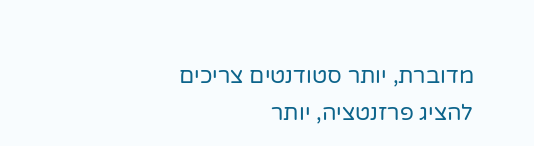מדוברת, יותר סטודנטים צריכים להציג פרזנטציה, יותר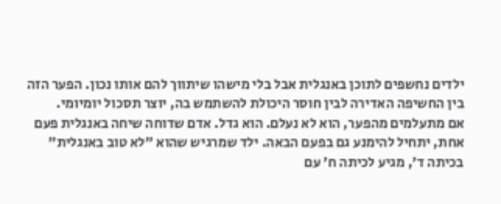ילדים נחשפים לתוכן באנגלית אבל בלי מישהו שיתווך להם אותו נכון. הפער הזה בין החשיפה האדירה לבין חוסר היכולת להשתמש בה, יוצר תסכול יומיומי.
אם מתעלמים מהפער, הוא לא נעלם. הוא גדל. אדם שדוחה שיחה באנגלית פעם אחת, יתחיל להימנע גם בפעם הבאה. ילד שמרגיש שהוא "לא טוב באנגלית" בכיתה ד', מגיע לכיתה ח' עם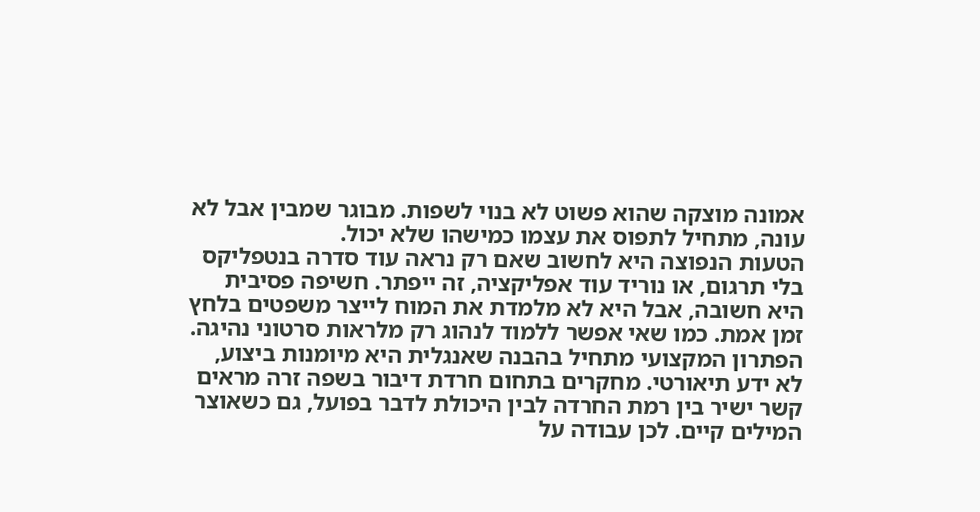אמונה מוצקה שהוא פשוט לא בנוי לשפות. מבוגר שמבין אבל לא עונה, מתחיל לתפוס את עצמו כמישהו שלא יכול.
הטעות הנפוצה היא לחשוב שאם רק נראה עוד סדרה בנטפליקס בלי תרגום, או נוריד עוד אפליקציה, זה ייפתר. חשיפה פסיבית היא חשובה, אבל היא לא מלמדת את המוח לייצר משפטים בלחץ זמן אמת. כמו שאי אפשר ללמוד לנהוג רק מלראות סרטוני נהיגה.
הפתרון המקצועי מתחיל בהבנה שאנגלית היא מיומנות ביצוע, לא ידע תיאורטי. מחקרים בתחום חרדת דיבור בשפה זרה מראים קשר ישיר בין רמת החרדה לבין היכולת לדבר בפועל, גם כשאוצר המילים קיים. לכן עבודה על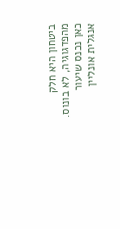ביטחון היא חלק מהפדגוגיה, לא בונוס.
כאן נכנס שיעור אנגלית אונליין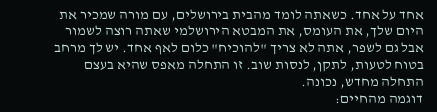אחד על אחד. כשאתה לומד מהבית בירושלים, עם מורה שמכיר את היום שלך, את העומס, את המבטא הירושלמי שאתה רוצה לשמור אבל גם לשפר, אתה לא צריך "להוכיח" כלום לאף אחד. יש לך מרחב בטוח לטעות, לתקן, לנסות שוב. זו התחלה מאפס שהיא בעצם התחלה מחדש, נכונה.
דוגמה מהחיים: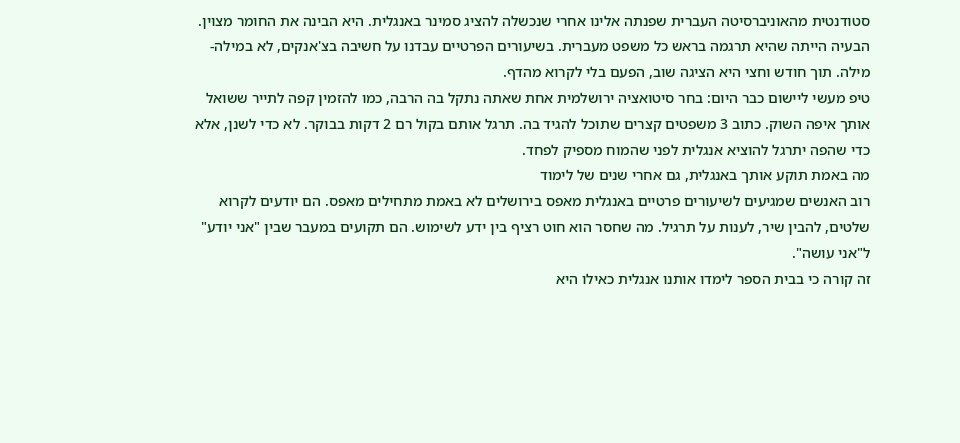סטודנטית מהאוניברסיטה העברית שפנתה אלינו אחרי שנכשלה להציג סמינר באנגלית. היא הבינה את החומר מצוין. הבעיה הייתה שהיא תרגמה בראש כל משפט מעברית. בשיעורים הפרטיים עבדנו על חשיבה בצ'אנקים, לא במילה-מילה. תוך חודש וחצי היא הציגה שוב, הפעם בלי לקרוא מהדף.
טיפ מעשי ליישום כבר היום: בחר סיטואציה ירושלמית אחת שאתה נתקל בה הרבה, כמו להזמין קפה לתייר ששואל אותך איפה השוק. כתוב 3 משפטים קצרים שתוכל להגיד בה. תרגל אותם בקול רם 2 דקות בבוקר. לא כדי לשנן, אלא כדי שהפה יתרגל להוציא אנגלית לפני שהמוח מספיק לפחד.
מה באמת תוקע אותך באנגלית, גם אחרי שנים של לימוד
רוב האנשים שמגיעים לשיעורים פרטיים באנגלית מאפס בירושלים לא באמת מתחילים מאפס. הם יודעים לקרוא שלטים, להבין שיר, לענות על תרגיל. מה שחסר הוא חוט רציף בין ידע לשימוש. הם תקועים במעבר שבין "אני יודע" ל"אני עושה".
זה קורה כי בבית הספר לימדו אותנו אנגלית כאילו היא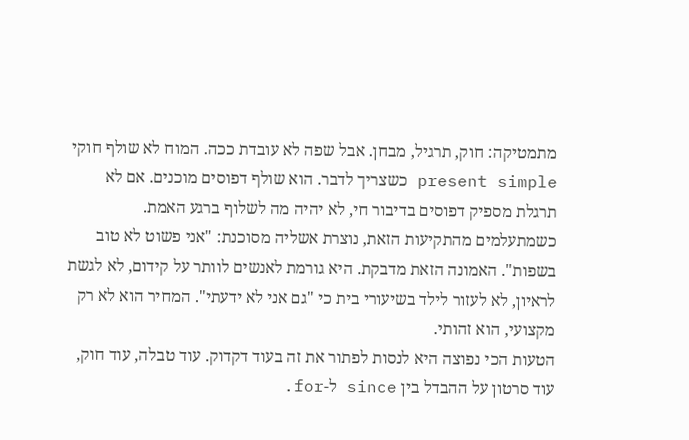מתמטיקה: חוק, תרגיל, מבחן. אבל שפה לא עובדת ככה. המוח לא שולף חוקי present simple כשצריך לדבר. הוא שולף דפוסים מוכנים. אם לא תרגלת מספיק דפוסים בדיבור חי, לא יהיה מה לשלוף ברגע האמת.
כשמתעלמים מהתקיעות הזאת, נוצרת אשליה מסוכנת: "אני פשוט לא טוב בשפות". האמונה הזאת מדבקת. היא גורמת לאנשים לוותר על קידום, לא לגשת לראיון, לא לעזור לילד בשיעורי בית כי "גם אני לא ידעתי". המחיר הוא לא רק מקצועי, הוא זהותי.
הטעות הכי נפוצה היא לנסות לפתור את זה בעוד דקדוק. עוד טבלה, עוד חוק, עוד סרטון על ההבדל בין since ל-for.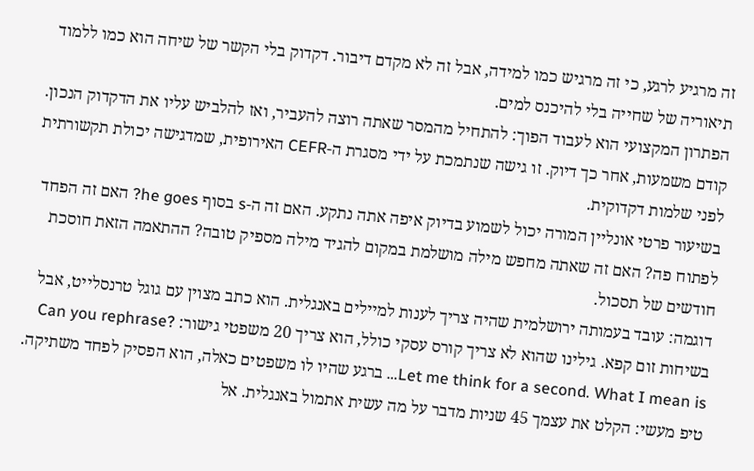זה מרגיע לרגע, כי זה מרגיש כמו למידה, אבל זה לא מקדם דיבור. דקדוק בלי הקשר של שיחה הוא כמו ללמוד תיאוריה של שחייה בלי להיכנס למים.
הפתרון המקצועי הוא לעבוד הפוך: להתחיל מהמסר שאתה רוצה להעביר, ואז להלביש עליו את הדקדוק הנכון. קודם משמעות, אחר כך דיוק. זו גישה שנתמכת על ידי מסגרת ה-CEFR האירופית, שמדגישה יכולת תקשורתית לפני שלמות דקדוקית.
בשיעור פרטי אונליין המורה יכול לשמוע בדיוק איפה אתה נתקע. האם זה ה-s בסוף he goes? האם זה הפחד לפתוח פה? האם זה שאתה מחפש מילה מושלמת במקום להגיד מילה מספיק טובה? ההתאמה הזאת חוסכת חודשים של תסכול.
דוגמה: עובד בעמותה ירושלמית שהיה צריך לענות למיילים באנגלית. הוא כתב מצוין עם גוגל טרנסלייט, אבל בשיחות זום קפא. גילינו שהוא לא צריך קורס עסקי כולל, הוא צריך 20 משפטי גישור: Can you rephrase? Let me think for a second. What I mean is… ברגע שהיו לו משפטים כאלה, הוא הפסיק לפחד משתיקה.
טיפ מעשי: הקלט את עצמך 45 שניות מדבר על מה עשית אתמול באנגלית. אל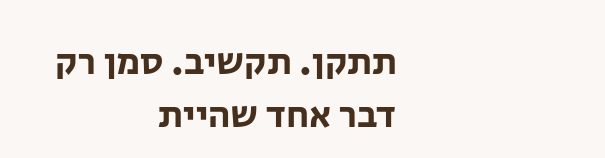תתקן. תקשיב. סמן רק דבר אחד שהיית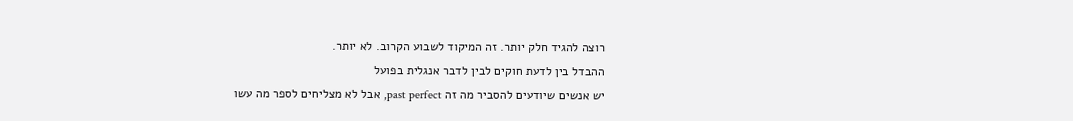רוצה להגיד חלק יותר. זה המיקוד לשבוע הקרוב. לא יותר.
ההבדל בין לדעת חוקים לבין לדבר אנגלית בפועל
יש אנשים שיודעים להסביר מה זה past perfect, אבל לא מצליחים לספר מה עשו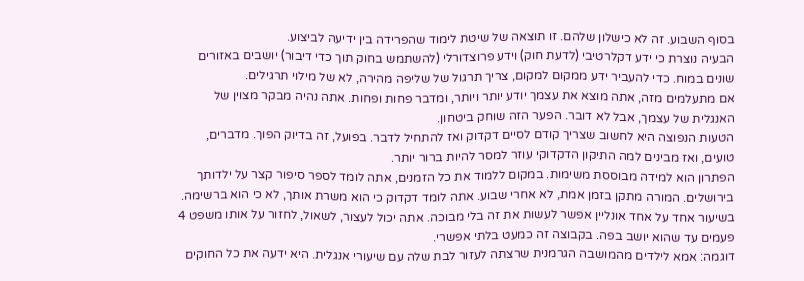בסוף השבוע. זה לא כישלון שלהם. זו תוצאה של שיטת לימוד שהפרידה בין ידיעה לביצוע.
הבעיה נוצרת כי ידע דקלרטיבי (לדעת חוק) וידע פרוצדורלי (להשתמש בחוק תוך כדי דיבור) יושבים באזורים שונים במוח. כדי להעביר ידע ממקום למקום, צריך תרגול של שליפה מהירה, לא של מילוי תרגילים.
אם מתעלמים מזה, אתה מוצא את עצמך יודע יותר ויותר, ומדבר פחות ופחות. אתה נהיה מבקר מצוין של האנגלית של עצמך, אבל לא דובר. הפער הזה שוחק ביטחון.
הטעות הנפוצה היא לחשוב שצריך קודם לסיים דקדוק ואז להתחיל לדבר. בפועל, זה בדיוק הפוך. מדברים, טועים, ואז מבינים למה התיקון הדקדוקי עוזר למסר להיות ברור יותר.
הפתרון הוא למידה מבוססת משימות. במקום ללמוד את כל הזמנים, אתה לומד לספר סיפור קצר על ילדותך בירושלים. המורה מתקן בזמן אמת, לא אחרי שבוע. אתה לומד דקדוק כי הוא משרת אותך, לא כי הוא ברשימה.
בשיעור אחד על אחד אונליין אפשר לעשות את זה בלי מבוכה. אתה יכול לעצור, לשאול, לחזור על אותו משפט 4 פעמים עד שהוא יושב בפה. בקבוצה זה כמעט בלתי אפשרי.
דוגמה: אמא לילדים מהמושבה הגרמנית שרצתה לעזור לבת שלה עם שיעורי אנגלית. היא ידעה את כל החוקים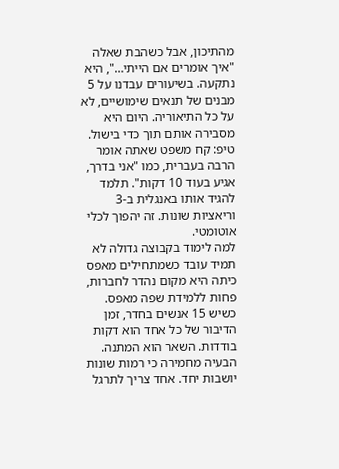מהתיכון, אבל כשהבת שאלה "איך אומרים אם הייתי…", היא נתקעה. בשיעורים עבדנו על 5 מבנים של תנאים שימושיים, לא על כל התיאוריה. היום היא מסבירה אותם תוך כדי בישול.
טיפ: קח משפט שאתה אומר הרבה בעברית, כמו "אני בדרך, אגיע בעוד 10 דקות". תלמד להגיד אותו באנגלית ב-3 וריאציות שונות. זה יהפוך לכלי אוטומטי.
למה לימוד בקבוצה גדולה לא תמיד עובד כשמתחילים מאפס
כיתה היא מקום נהדר לחברות, פחות ללמידת שפה מאפס. כשיש 15 אנשים בחדר, זמן הדיבור של כל אחד הוא דקות בודדות. השאר הוא המתנה.
הבעיה מחמירה כי רמות שונות יושבות יחד. אחד צריך לתרגל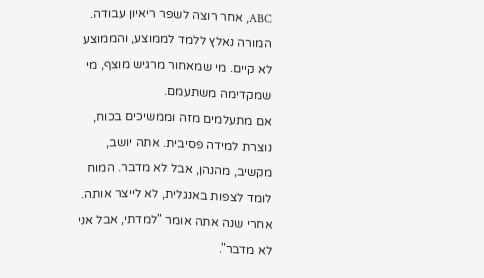ABC, אחר רוצה לשפר ריאיון עבודה. המורה נאלץ ללמד לממוצע, והממוצע לא קיים. מי שמאחור מרגיש מוצף, מי שמקדימה משתעמם.
אם מתעלמים מזה וממשיכים בכוח, נוצרת למידה פסיבית. אתה יושב, מקשיב, מהנהן, אבל לא מדבר. המוח לומד לצפות באנגלית, לא לייצר אותה. אחרי שנה אתה אומר "למדתי, אבל אני לא מדבר".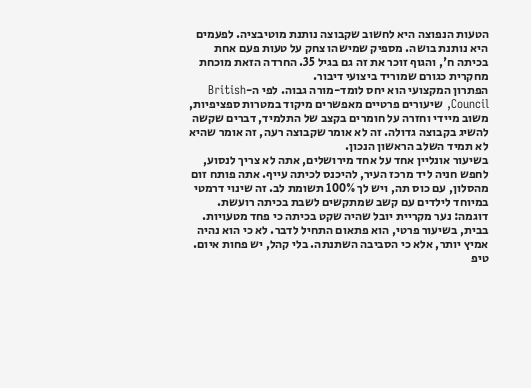הטעות הנפוצה היא לחשוב שקבוצה נותנת מוטיבציה. לפעמים היא נותנת בושה. מספיק שמישהו צחק על טעות פעם אחת בכיתה ח', והגוף זוכר את זה גם בגיל 35. החרדה הזאת מוכחת מחקרית כגורם שמוריד ביצועי דיבור.
הפתרון המקצועי הוא יחס לומד-מורה גבוה. לפי ה-British Council, שיעורים פרטיים מאפשרים מיקוד במטרות ספציפיות, משוב מיידי וחזרה על חומרים בקצב של התלמיד, דברים שקשה להשיג בקבוצה גדולה. זה לא אומר שקבוצה רעה, זה אומר שהיא לא תמיד השלב הראשון הנכון.
בשיעור אונליין אחד על אחד מירושלים, אתה לא צריך לנסוע, לחפש חניה ליד מרכז העיר, להיכנס לכיתה עייף. אתה פותח זום מהסלון, עם כוס תה, ויש לך 100% תשומת לב. זה שינוי דרמטי במיוחד לילדים עם קשב שמתקשים לשבת בכיתה רועשת.
דוגמה: נער מקריית יובל שהיה שקט בכיתה כי פחד מטעויות. בבית, בשיעור פרטי, הוא פתאום התחיל לדבר. לא כי הוא נהיה אמיץ יותר, אלא כי הסביבה השתנתה. בלי קהל, יש פחות איום.
טיפ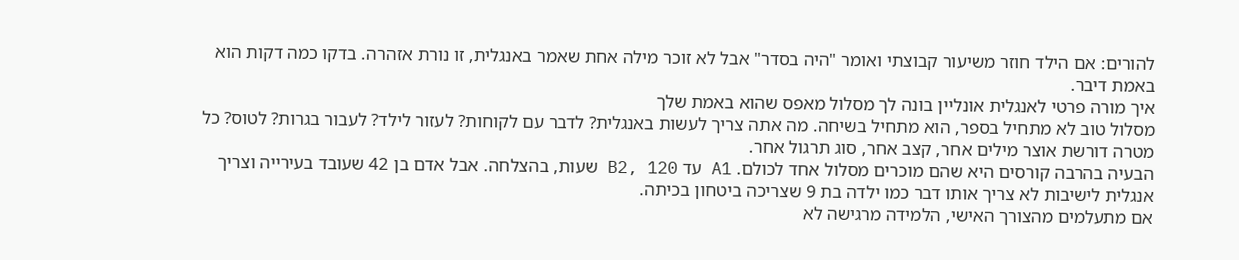להורים: אם הילד חוזר משיעור קבוצתי ואומר "היה בסדר" אבל לא זוכר מילה אחת שאמר באנגלית, זו נורת אזהרה. בדקו כמה דקות הוא באמת דיבר.
איך מורה פרטי לאנגלית אונליין בונה לך מסלול מאפס שהוא באמת שלך
מסלול טוב לא מתחיל בספר, הוא מתחיל בשיחה. מה אתה צריך לעשות באנגלית? לדבר עם לקוחות? לעזור לילד? לעבור בגרות? לטוס? כל מטרה דורשת אוצר מילים אחר, קצב אחר, סוג תרגול אחר.
הבעיה בהרבה קורסים היא שהם מוכרים מסלול אחד לכולם. A1 עד B2, 120 שעות, בהצלחה. אבל אדם בן 42 שעובד בעירייה וצריך אנגלית לישיבות לא צריך אותו דבר כמו ילדה בת 9 שצריכה ביטחון בכיתה.
אם מתעלמים מהצורך האישי, הלמידה מרגישה לא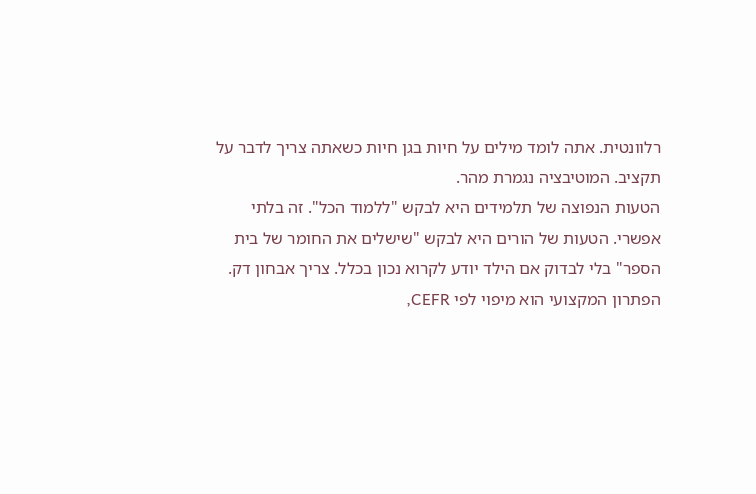רלוונטית. אתה לומד מילים על חיות בגן חיות כשאתה צריך לדבר על תקציב. המוטיבציה נגמרת מהר.
הטעות הנפוצה של תלמידים היא לבקש "ללמוד הכל". זה בלתי אפשרי. הטעות של הורים היא לבקש "שישלים את החומר של בית הספר" בלי לבדוק אם הילד יודע לקרוא נכון בכלל. צריך אבחון דק.
הפתרון המקצועי הוא מיפוי לפי CEFR,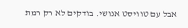אבל עם טוויסט אנושי. בודקים לא רק רמת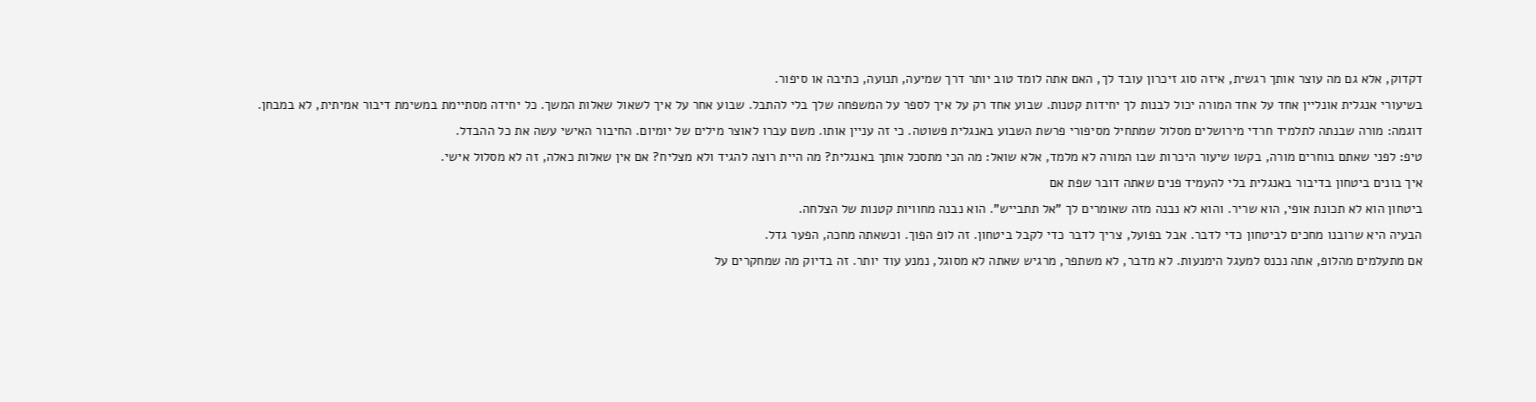דקדוק, אלא גם מה עוצר אותך רגשית, איזה סוג זיכרון עובד לך, האם אתה לומד טוב יותר דרך שמיעה, תנועה, כתיבה או סיפור.
בשיעורי אנגלית אונליין אחד על אחד המורה יכול לבנות לך יחידות קטנות. שבוע אחד רק על איך לספר על המשפחה שלך בלי להתבל. שבוע אחר על איך לשאול שאלות המשך. כל יחידה מסתיימת במשימת דיבור אמיתית, לא במבחן.
דוגמה: מורה שבנתה לתלמיד חרדי מירושלים מסלול שמתחיל מסיפורי פרשת השבוע באנגלית פשוטה. כי זה עניין אותו. משם עברו לאוצר מילים של יומיום. החיבור האישי עשה את כל ההבדל.
טיפ: לפני שאתם בוחרים מורה, בקשו שיעור היכרות שבו המורה לא מלמד, אלא שואל: מה הכי מתסכל אותך באנגלית? מה היית רוצה להגיד ולא מצליח? אם אין שאלות כאלה, זה לא מסלול אישי.
איך בונים ביטחון בדיבור באנגלית בלי להעמיד פנים שאתה דובר שפת אם
ביטחון הוא לא תכונת אופי, הוא שריר. והוא לא נבנה מזה שאומרים לך "אל תתבייש". הוא נבנה מחוויות קטנות של הצלחה.
הבעיה היא שרובנו מחכים לביטחון כדי לדבר. אבל בפועל, צריך לדבר כדי לקבל ביטחון. זה לופ הפוך. וכשאתה מחכה, הפער גדל.
אם מתעלמים מהלופ, אתה נכנס למעגל הימנעות. לא מדבר, לא משתפר, מרגיש שאתה לא מסוגל, נמנע עוד יותר. זה בדיוק מה שמחקרים על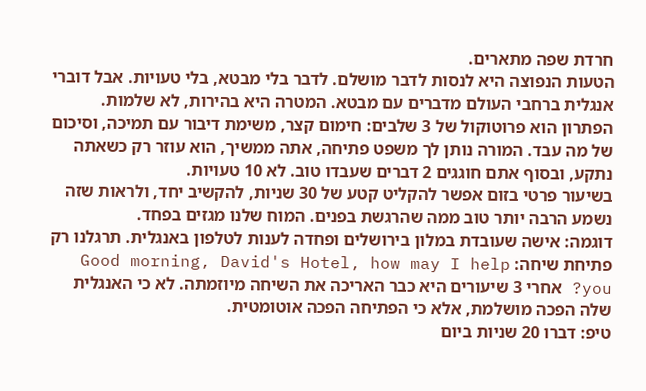חרדת שפה מתארים.
הטעות הנפוצה היא לנסות לדבר מושלם. לדבר בלי מבטא, בלי טעויות. אבל דוברי אנגלית ברחבי העולם מדברים עם מבטא. המטרה היא בהירות, לא שלמות.
הפתרון הוא פרוטוקול של 3 שלבים: חימום קצר, משימת דיבור עם תמיכה, וסיכום של מה עבד. המורה נותן לך משפט פתיחה, אתה ממשיך, הוא עוזר רק כשאתה נתקע, ובסוף אתם חוגגים 2 דברים שעבדו טוב. לא 10 טעויות.
בשיעור פרטי בזום אפשר להקליט קטע של 30 שניות, להקשיב יחד, ולראות שזה נשמע הרבה יותר טוב ממה שהרגשת בפנים. המוח שלנו מגזים בפחד.
דוגמה: אישה שעובדת במלון בירושלים ופחדה לענות לטלפון באנגלית. תרגלנו רק פתיחת שיחה: Good morning, David's Hotel, how may I help you? אחרי 3 שיעורים היא כבר האריכה את השיחה מיוזמתה. לא כי האנגלית שלה הפכה מושלמת, אלא כי הפתיחה הפכה אוטומטית.
טיפ: דברו 20 שניות ביום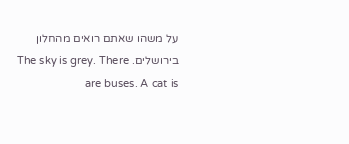על משהו שאתם רואים מהחלון בירושלים. The sky is grey. There are buses. A cat is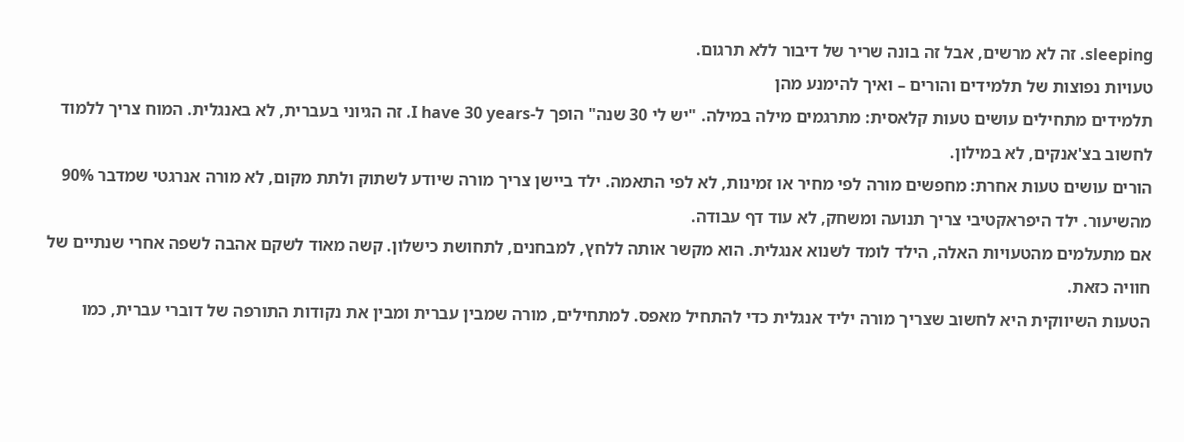sleeping. זה לא מרשים, אבל זה בונה שריר של דיבור ללא תרגום.
טעויות נפוצות של תלמידים והורים – ואיך להימנע מהן
תלמידים מתחילים עושים טעות קלאסית: מתרגמים מילה במילה. "יש לי 30 שנה" הופך ל-I have 30 years. זה הגיוני בעברית, לא באנגלית. המוח צריך ללמוד לחשוב בצ'אנקים, לא במילון.
הורים עושים טעות אחרת: מחפשים מורה לפי מחיר או זמינות, לא לפי התאמה. ילד ביישן צריך מורה שיודע לשתוק ולתת מקום, לא מורה אנרגטי שמדבר 90% מהשיעור. ילד היפראקטיבי צריך תנועה ומשחק, לא עוד דף עבודה.
אם מתעלמים מהטעויות האלה, הילד לומד לשנוא אנגלית. הוא מקשר אותה ללחץ, למבחנים, לתחושת כישלון. קשה מאוד לשקם אהבה לשפה אחרי שנתיים של חוויה כזאת.
הטעות השיווקית היא לחשוב שצריך מורה יליד אנגלית כדי להתחיל מאפס. למתחילים, מורה שמבין עברית ומבין את נקודות התורפה של דוברי עברית, כמו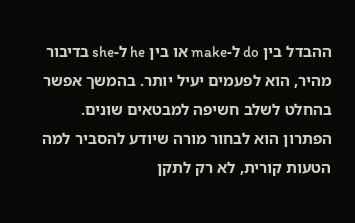ההבדל בין do ל-make או בין he ל-she בדיבור מהיר, הוא לפעמים יעיל יותר. בהמשך אפשר בהחלט לשלב חשיפה למבטאים שונים.
הפתרון הוא לבחור מורה שיודע להסביר למה הטעות קורית, לא רק לתקן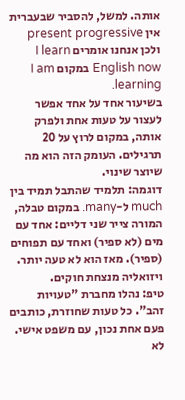אותה. למשל, להסביר שבעברית אין present progressive ולכן אנחנו אומרים I learn English now במקום I am learning.
בשיעור אחד על אחד אפשר לעצור על טעות אחת ולפרק אותה, במקום לרוץ על 20 תרגילים. העומק הזה הוא מה שיוצר שינוי.
דוגמה: תלמיד שהתבל תמיד בין much ל-many. במקום טבלה, המורה צייר שני דליים: אחד עם מים (לא ספיר) ואחד עם תפוחים (ספיר). מאז הוא לא טעה יותר. ויזואליה מנצחת חוקים.
טיפ: נהלו מחברת "טעויות זהב". כל טעות שחוזרת, כותבים פעם אחת נכון, עם משפט אישי. לא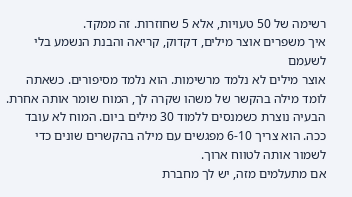רשימה של 50 טעויות, אלא 5 שחוזרות. זה ממקד.
איך משפרים אוצר מילים, דקדוק, קריאה והבנת הנשמע בלי לשעמם
אוצר מילים לא נלמד מרשימות. הוא נלמד מסיפורים. כשאתה לומד מילה בהקשר של משהו שקרה לך, המוח שומר אותה אחרת.
הבעיה נוצרת כשמנסים ללמוד 30 מילים ביום. המוח לא עובד ככה. הוא צריך 6-10 מפגשים עם מילה בהקשרים שונים כדי לשמור אותה לטווח ארוך.
אם מתעלמים מזה, יש לך מחברת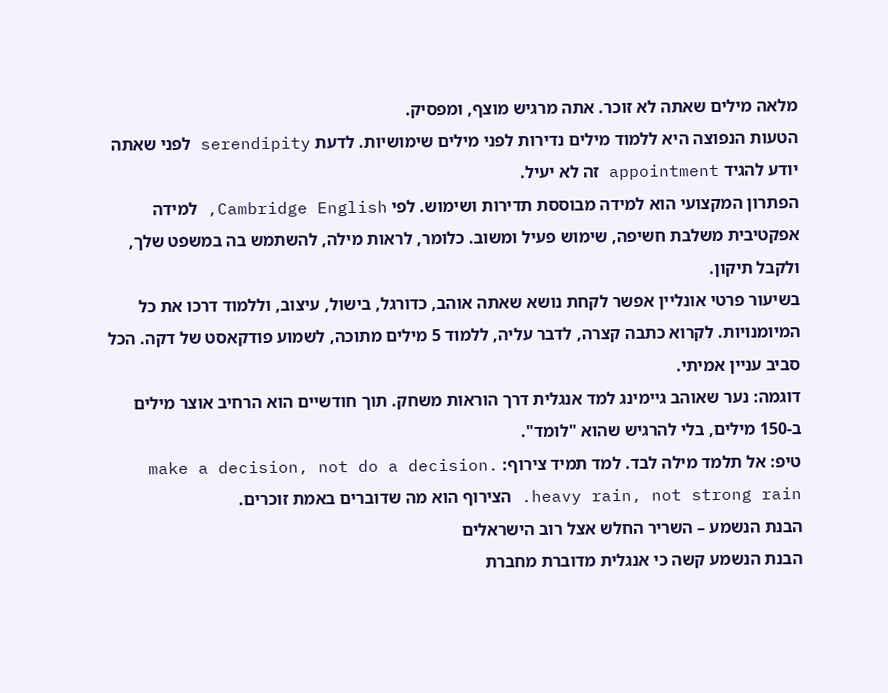מלאה מילים שאתה לא זוכר. אתה מרגיש מוצף, ומפסיק.
הטעות הנפוצה היא ללמוד מילים נדירות לפני מילים שימושיות. לדעת serendipity לפני שאתה יודע להגיד appointment זה לא יעיל.
הפתרון המקצועי הוא למידה מבוססת תדירות ושימוש. לפי Cambridge English, למידה אפקטיבית משלבת חשיפה, שימוש פעיל ומשוב. כלומר, לראות מילה, להשתמש בה במשפט שלך, ולקבל תיקון.
בשיעור פרטי אונליין אפשר לקחת נושא שאתה אוהב, כדורגל, בישול, עיצוב, וללמוד דרכו את כל המיומנויות. לקרוא כתבה קצרה, לדבר עליה, ללמוד 5 מילים מתוכה, לשמוע פודקאסט של דקה. הכל סביב עניין אמיתי.
דוגמה: נער שאוהב גיימינג למד אנגלית דרך הוראות משחק. תוך חודשיים הוא הרחיב אוצר מילים ב-150 מילים, בלי להרגיש שהוא "לומד".
טיפ: אל תלמד מילה לבד. למד תמיד צירוף: make a decision, not do a decision. heavy rain, not strong rain. הצירוף הוא מה שדוברים באמת זוכרים.
הבנת הנשמע – השריר החלש אצל רוב הישראלים
הבנת הנשמע קשה כי אנגלית מדוברת מחברת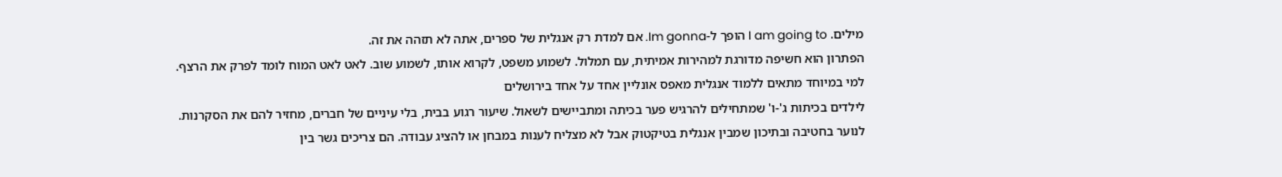מילים. I am going to הופך ל-Im gonna. אם למדת רק אנגלית של ספרים, אתה לא תזהה את זה.
הפתרון הוא חשיפה מדורגת למהירות אמיתית, עם תמלול. לשמוע משפט, לקרוא אותו, לשמוע שוב. לאט לאט המוח לומד לפרק את הרצף.
למי במיוחד מתאים ללמוד אנגלית מאפס אונליין אחד על אחד בירושלים
לילדים בכיתות ג'-ו' שמתחילים להרגיש פער בכיתה ומתביישים לשאול. שיעור רגוע בבית, בלי עיניים של חברים, מחזיר להם את הסקרנות.
לנוער בחטיבה ובתיכון שמבין אנגלית בטיקטוק אבל לא מצליח לענות במבחן או להציג עבודה. הם צריכים גשר בין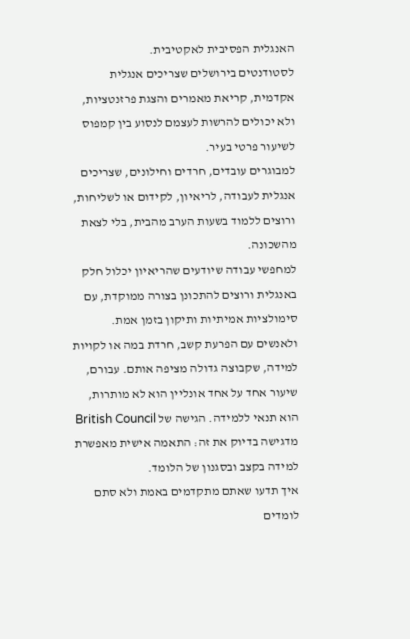האנגלית הפסיבית לאקטיבית.
לסטודנטים בירושלים שצריכים אנגלית אקדמית, קריאת מאמרים והצגת פרזנטציות, ולא יכולים להרשות לעצמם לנסוע בין קמפוס לשיעור פרטי בעיר.
למבוגרים עובדים, חרדים וחילונים, שצריכים אנגלית לעבודה, לריאיון, לקידום או לשליחות, ורוצים ללמוד בשעות הערב מהבית, בלי לצאת מהשכונה.
למחפשי עבודה שיודעים שהריאיון יכלול חלק באנגלית ורוצים להתכונן בצורה ממוקדת, עם סימולציות אמיתיות ותיקון בזמן אמת.
ולאנשים עם הפרעת קשב, חרדת במה או לקויות למידה, שקבוצה גדולה מציפה אותם. עבורם, שיעור אחד על אחד אונליין הוא לא מותרות, הוא תנאי ללמידה. הגישה של British Council מדגישה בדיוק את זה: התאמה אישית מאפשרת למידה בקצב ובסגנון של הלומד.
איך תדעו שאתם מתקדמים באמת ולא סתם לומדים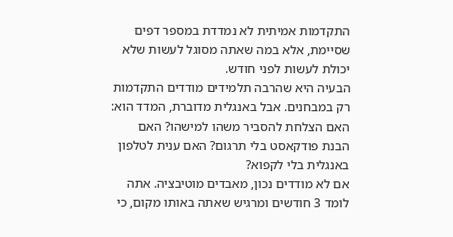התקדמות אמיתית לא נמדדת במספר דפים שסיימת, אלא במה שאתה מסוגל לעשות שלא יכולת לעשות לפני חודש.
הבעיה היא שהרבה תלמידים מודדים התקדמות רק במבחנים. אבל באנגלית מדוברת, המדד הוא: האם הצלחת להסביר משהו למישהו? האם הבנת פודקאסט בלי תרגום? האם ענית לטלפון באנגלית בלי לקפוא?
אם לא מודדים נכון, מאבדים מוטיבציה. אתה לומד 3 חודשים ומרגיש שאתה באותו מקום, כי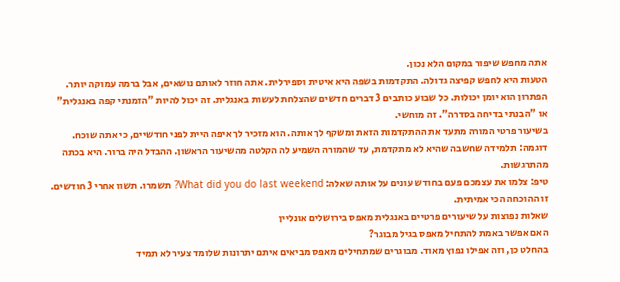אתה מחפש שיפור במקום הלא נכון.
הטעות היא לחפש קפיצה גדולה. התקדמות בשפה היא איטית וספירלית. אתה חוזר לאותם נושאים, אבל ברמה עמוקה יותר.
הפתרון הוא יומן יכולות. כל שבוע כותבים 3 דברים חדשים שהצלחת לעשות באנגלית. זה יכול להיות "הזמנתי קפה באנגלית" או "הבנתי בדיחה בסדרה". זה מוחשי.
בשיעור פרטי המורה מתעד את ההתקדמות הזאת ומשקף לך אותה. הוא מזכיר לך איפה היית לפני חודשיים, כי אתה שוכח.
דוגמה: תלמידה שחשבה שהיא לא מתקדמת, עד שהמורה השמיע לה הקלטה מהשיעור הראשון. ההבדל היה ברור. היא בכתה מהתרגשות.
טיפ: צלמו את עצמכם פעם בחודש עונים על אותה שאלה: What did you do last weekend? תשמרו. תשוו אחרי 3 חודשים. זו ההוכחה הכי אמיתית.
שאלות נפוצות על שיעורים פרטיים באנגלית מאפס בירושלים אונליין
האם אפשר באמת להתחיל מאפס בגיל מבוגר?
בהחלט כן, וזה אפילו נפוץ מאוד. מבוגרים שמתחילים מאפס מביאים איתם יתרונות שלומד צעיר לא תמיד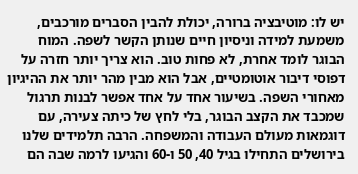יש לו: מוטיבציה ברורה, יכולת להבין הסברים מורכבים, משמעת למידה וניסיון חיים שנותן הקשר לשפה. המוח הבוגר לומד אחרת, לא פחות טוב. הוא צריך יותר חזרה על דפוסי דיבור אוטומטיים, אבל הוא מבין מהר יותר את ההיגיון מאחורי השפה. בשיעור אחד על אחד אפשר לבנות תרגול שמכבד את הקצב הבוגר, בלי לחץ של כיתה צעירה, עם דוגמאות מעולם העבודה והמשפחה. הרבה תלמידים שלנו בירושלים התחילו בגיל 40, 50 ו-60 והגיעו לרמה שבה הם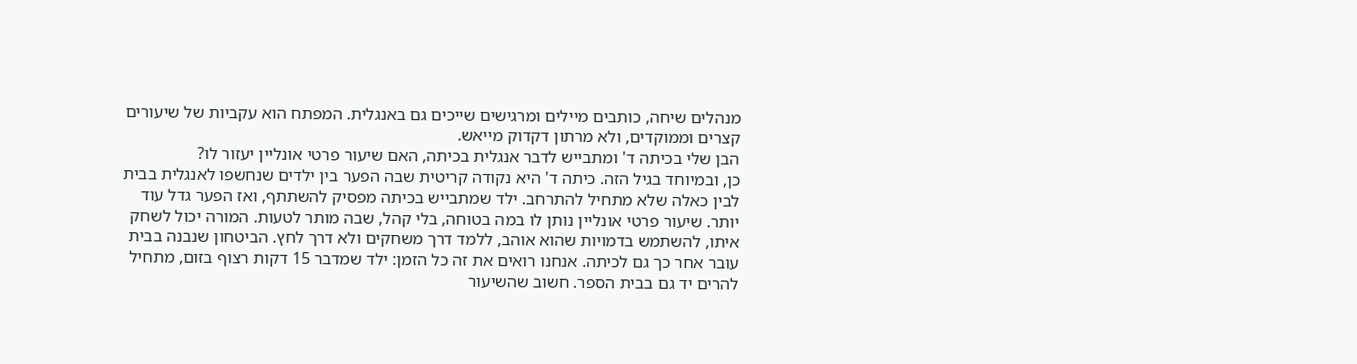מנהלים שיחה, כותבים מיילים ומרגישים שייכים גם באנגלית. המפתח הוא עקביות של שיעורים קצרים וממוקדים, ולא מרתון דקדוק מייאש.
הבן שלי בכיתה ד' ומתבייש לדבר אנגלית בכיתה, האם שיעור פרטי אונליין יעזור לו?
כן, ובמיוחד בגיל הזה. כיתה ד' היא נקודה קריטית שבה הפער בין ילדים שנחשפו לאנגלית בבית לבין כאלה שלא מתחיל להתרחב. ילד שמתבייש בכיתה מפסיק להשתתף, ואז הפער גדל עוד יותר. שיעור פרטי אונליין נותן לו במה בטוחה, בלי קהל, שבה מותר לטעות. המורה יכול לשחק איתו, להשתמש בדמויות שהוא אוהב, ללמד דרך משחקים ולא דרך לחץ. הביטחון שנבנה בבית עובר אחר כך גם לכיתה. אנחנו רואים את זה כל הזמן: ילד שמדבר 15 דקות רצוף בזום, מתחיל להרים יד גם בבית הספר. חשוב שהשיעור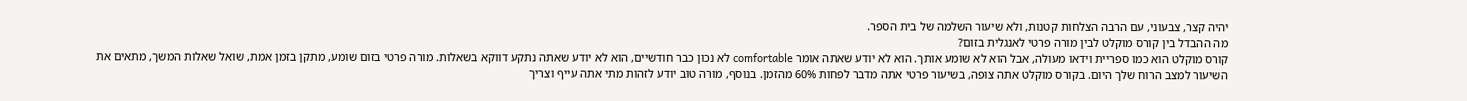יהיה קצר, צבעוני, עם הרבה הצלחות קטנות, ולא שיעור השלמה של בית הספר.
מה ההבדל בין קורס מוקלט לבין מורה פרטי לאנגלית בזום?
קורס מוקלט הוא כמו ספריית וידאו מעולה, אבל הוא לא שומע אותך. הוא לא יודע שאתה אומר comfortable לא נכון כבר חודשיים, הוא לא יודע שאתה נתקע דווקא בשאלות. מורה פרטי בזום שומע, מתקן בזמן אמת, שואל שאלות המשך, מתאים את השיעור למצב הרוח שלך היום. בקורס מוקלט אתה צופה, בשיעור פרטי אתה מדבר לפחות 60% מהזמן. בנוסף, מורה טוב יודע לזהות מתי אתה עייף וצריך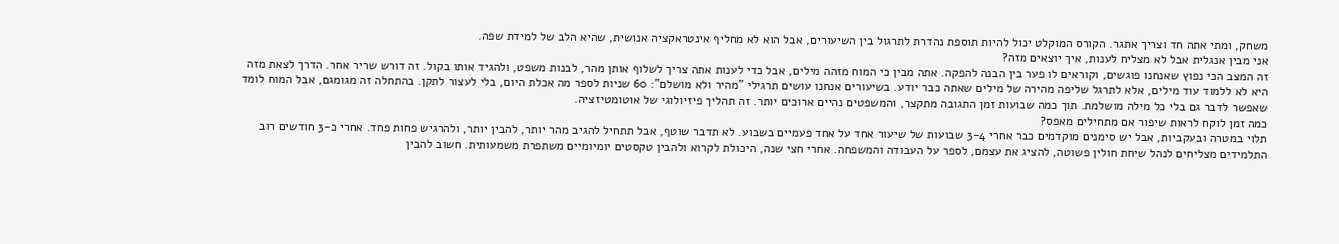משחק, ומתי אתה חד וצריך אתגר. הקורס המוקלט יכול להיות תוספת נהדרת לתרגול בין השיעורים, אבל הוא לא מחליף אינטראקציה אנושית, שהיא הלב של למידת שפה.
אני מבין אנגלית אבל לא מצליח לענות, איך יוצאים מזה?
זה המצב הכי נפוץ שאנחנו פוגשים, וקוראים לו פער בין הבנה להפקה. אתה מבין כי המוח מזהה מילים, אבל כדי לענות אתה צריך לשלוף אותן מהר, לבנות משפט, ולהגיד אותו בקול. זה דורש שריר אחר. הדרך לצאת מזה היא לא ללמוד עוד מילים, אלא לתרגל שליפה מהירה של מילים שאתה כבר יודע. בשיעורים אנחנו עושים תרגילי "מהיר ולא מושלם": 60 שניות לספר מה אכלת היום, בלי לעצור לתקן. בהתחלה זה מגומגם, אבל המוח לומד שאפשר לדבר גם בלי כל מילה מושלמת. תוך כמה שבועות זמן התגובה מתקצר, והמשפטים נהיים ארוכים יותר. זה תהליך פיזיולוגי של אוטומטיזציה.
כמה זמן לוקח לראות שיפור אם מתחילים מאפס?
תלוי במטרה ובעקביות, אבל יש סימנים מוקדמים כבר אחרי 3-4 שבועות של שיעור אחד על אחד פעמיים בשבוע. לא תדבר שוטף, אבל תתחיל להגיב מהר יותר, להבין יותר, ולהרגיש פחות פחד. אחרי כ-3 חודשים רוב התלמידים מצליחים לנהל שיחת חולין פשוטה, להציג את עצמם, לספר על העבודה והמשפחה. אחרי חצי שנה, היכולת לקרוא ולהבין טקסטים יומיומיים משתפרת משמעותית. חשוב להבין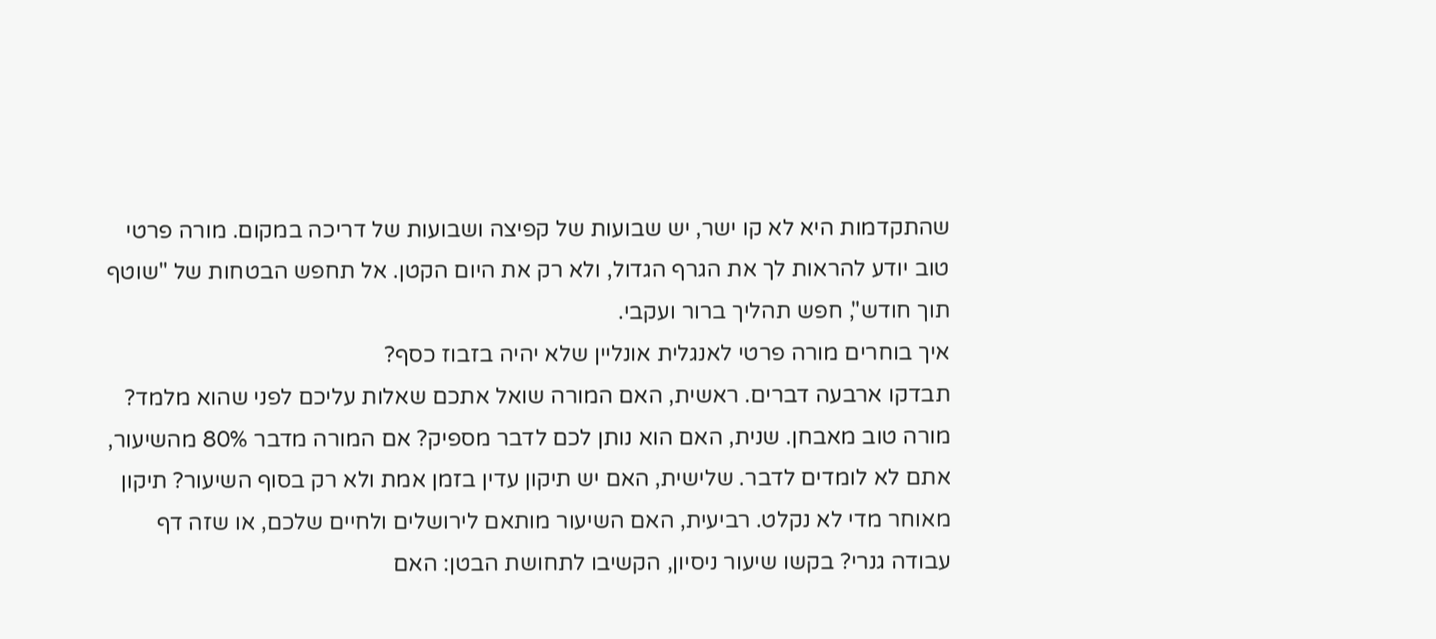שהתקדמות היא לא קו ישר, יש שבועות של קפיצה ושבועות של דריכה במקום. מורה פרטי טוב יודע להראות לך את הגרף הגדול, ולא רק את היום הקטן. אל תחפש הבטחות של "שוטף תוך חודש", חפש תהליך ברור ועקבי.
איך בוחרים מורה פרטי לאנגלית אונליין שלא יהיה בזבוז כסף?
תבדקו ארבעה דברים. ראשית, האם המורה שואל אתכם שאלות עליכם לפני שהוא מלמד? מורה טוב מאבחן. שנית, האם הוא נותן לכם לדבר מספיק? אם המורה מדבר 80% מהשיעור, אתם לא לומדים לדבר. שלישית, האם יש תיקון עדין בזמן אמת ולא רק בסוף השיעור? תיקון מאוחר מדי לא נקלט. רביעית, האם השיעור מותאם לירושלים ולחיים שלכם, או שזה דף עבודה גנרי? בקשו שיעור ניסיון, הקשיבו לתחושת הבטן: האם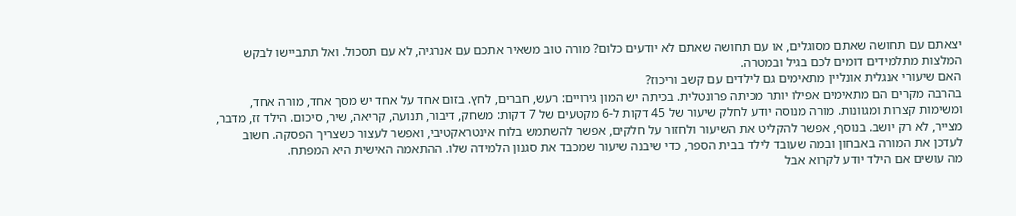יצאתם עם תחושה שאתם מסוגלים, או עם תחושה שאתם לא יודעים כלום? מורה טוב משאיר אתכם עם אנרגיה, לא עם תסכול. ואל תתביישו לבקש המלצות מתלמידים דומים לכם בגיל ובמטרה.
האם שיעורי אנגלית אונליין מתאימים גם לילדים עם קשב וריכוז?
בהרבה מקרים הם מתאימים אפילו יותר מכיתה פרונטלית. בכיתה יש המון גירויים: רעש, חברים, לחץ. בזום אחד על אחד יש מסך אחד, מורה אחד, ומשימות קצרות ומגוונות. מורה מנוסה יודע לחלק שיעור של 45 דקות ל-6 מקטעים של 7 דקות: משחק, דיבור, תנועה, קריאה, שיר, סיכום. הילד זז, מדבר, מצייר, לא רק יושב. בנוסף, אפשר להקליט את השיעור ולחזור על חלקים, אפשר להשתמש בלוח אינטראקטיבי, ואפשר לעצור כשצריך הפסקה. חשוב לעדכן את המורה באבחון ובמה שעובד לילד בבית הספר, כדי שיבנה שיעור שמכבד את סגנון הלמידה שלו. ההתאמה האישית היא המפתח.
מה עושים אם הילד יודע לקרוא אבל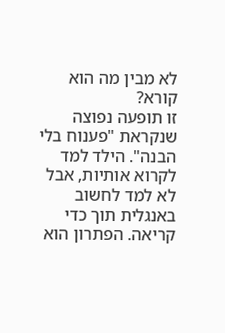לא מבין מה הוא קורא?
זו תופעה נפוצה שנקראת "פענוח בלי הבנה". הילד למד לקרוא אותיות, אבל לא למד לחשוב באנגלית תוך כדי קריאה. הפתרון הוא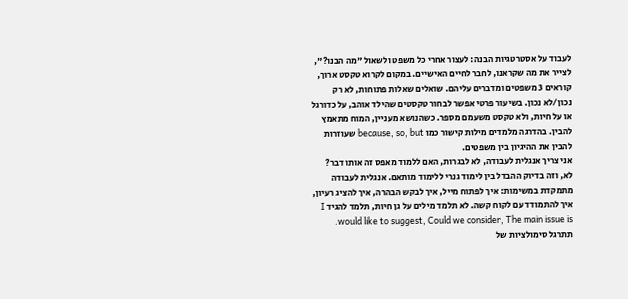לעבוד על אסטרטגיות הבנה: לעצור אחרי כל משפט ולשאול "מה הבנו?", לצייר את מה שקראנו, לחבר לחיים האישיים. במקום לקרוא טקסט ארוך, קוראים 3 משפטים ומדברים עליהם. שואלים שאלות פתוחות, לא רק נכון/לא נכון. בשיעור פרטי אפשר לבחור טקסטים שהילד אוהב, על כדורגל או על חיות, ולא טקסט משעמם מספר. כשהנושא מעניין, המוח מתאמץ להבין. בהדרגה מלמדים מילות קישור כמו because, so, but שעוזרות להבין את ההיגיון בין משפטים.
אני צריך אנגלית לעבודה, לא לבגרות, האם ללמוד מאפס זה אותו דבר?
לא, וזה בדיוק ההבדל בין לימוד גנרי ללימוד מותאם. אנגלית לעבודה מתמקדת במשימות: איך לפתוח מייל, איך לבקש הבהרה, איך להציג רעיון, איך להתמודד עם לקוח קשה. לא תלמד מילים על גן חיות, תלמד להגיד I would like to suggest, Could we consider, The main issue is. תתרגל סימולציות של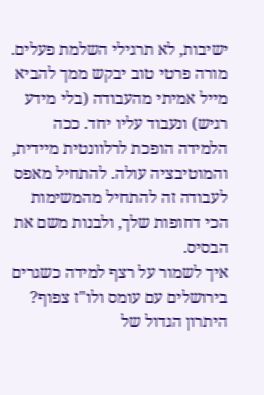ישיבות, לא תרגילי השלמת פעלים. מורה פרטי טוב יבקש ממך להביא מייל אמיתי מהעבודה (בלי מידע רגיש) ונעבוד עליו יחד. ככה הלמידה הופכת לרלוונטית מיידית, והמוטיבציה עולה. להתחיל מאפס לעבודה זה להתחיל מהמשימות הכי דחופות שלך, ולבנות משם את הבסיס.
איך לשמור על רצף למידה כשגרים בירושלים עם עומס ולו"ז צפוף?
היתרון הגדול של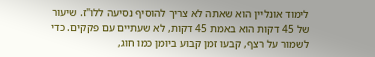לימוד אונליין הוא שאתה לא צריך להוסיף נסיעה ללו"ז. שיעור של 45 דקות הוא באמת 45 דקות, לא שעתיים עם פקקים. כדי לשמור על רצף, קבעו זמן קבוע ביומן כמו חוג,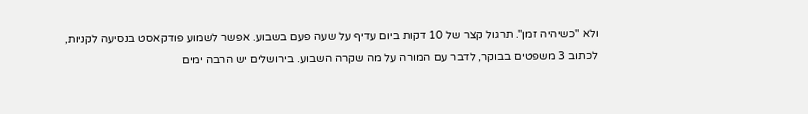ולא "כשיהיה זמן". תרגול קצר של 10 דקות ביום עדיף על שעה פעם בשבוע. אפשר לשמוע פודקאסט בנסיעה לקניות, לכתוב 3 משפטים בבוקר, לדבר עם המורה על מה שקרה השבוע. בירושלים יש הרבה ימים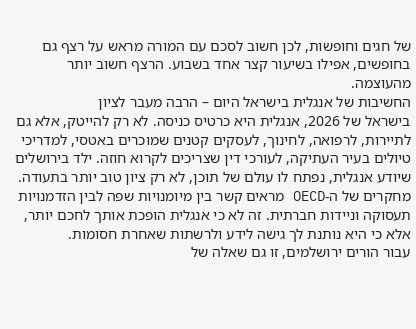של חגים וחופשות, לכן חשוב לסכם עם המורה מראש על רצף גם בחופשים, אפילו בשיעור קצר אחד בשבוע. הרצף חשוב יותר מהעוצמה.
החשיבות של אנגלית בישראל היום – הרבה מעבר לציון
בישראל של 2026, אנגלית היא כרטיס כניסה. לא רק להייטק, אלא גם לתיירות, לרפואה, לחינוך, לעסקים קטנים שמוכרים באטסי, למדריכי טיולים בעיר העתיקה, לעורכי דין שצריכים לקרוא חוזה. ילד בירושלים שיודע אנגלית, נפתח לו עולם של תוכן, לא רק ציון טוב יותר בתעודה.
מחקרים של ה-OECD מראים קשר בין מיומנויות שפה לבין הזדמנויות תעסוקה וניידות חברתית. זה לא כי אנגלית הופכת אותך לחכם יותר, אלא כי היא נותנת לך גישה לידע ולרשתות שאחרת חסומות.
עבור הורים ירושלמים, זו גם שאלה של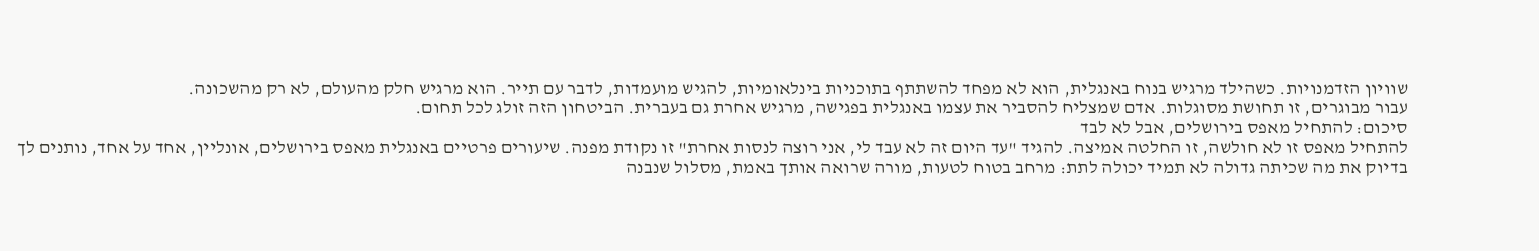שוויון הזדמנויות. כשהילד מרגיש בנוח באנגלית, הוא לא מפחד להשתתף בתוכניות בינלאומיות, להגיש מועמדות, לדבר עם תייר. הוא מרגיש חלק מהעולם, לא רק מהשכונה.
עבור מבוגרים, זו תחושת מסוגלות. אדם שמצליח להסביר את עצמו באנגלית בפגישה, מרגיש אחרת גם בעברית. הביטחון הזה זולג לכל תחום.
סיכום: להתחיל מאפס בירושלים, אבל לא לבד
להתחיל מאפס זו לא חולשה, זו החלטה אמיצה. להגיד "עד היום זה לא עבד לי, אני רוצה לנסות אחרת" זו נקודת מפנה. שיעורים פרטיים באנגלית מאפס בירושלים, אונליין, אחד על אחד, נותנים לך בדיוק את מה שכיתה גדולה לא תמיד יכולה לתת: מרחב בטוח לטעות, מורה שרואה אותך באמת, מסלול שנבנה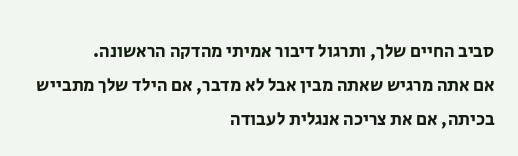סביב החיים שלך, ותרגול דיבור אמיתי מהדקה הראשונה.
אם אתה מרגיש שאתה מבין אבל לא מדבר, אם הילד שלך מתבייש בכיתה, אם את צריכה אנגלית לעבודה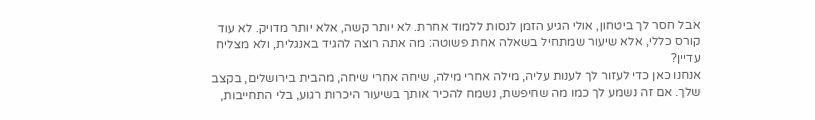אבל חסר לך ביטחון, אולי הגיע הזמן לנסות ללמוד אחרת. לא יותר קשה, אלא יותר מדויק. לא עוד קורס כללי, אלא שיעור שמתחיל בשאלה אחת פשוטה: מה אתה רוצה להגיד באנגלית, ולא מצליח עדיין?
אנחנו כאן כדי לעזור לך לענות עליה, מילה אחרי מילה, שיחה אחרי שיחה, מהבית בירושלים, בקצב שלך. אם זה נשמע לך כמו מה שחיפשת, נשמח להכיר אותך בשיעור היכרות רגוע, בלי התחייבות,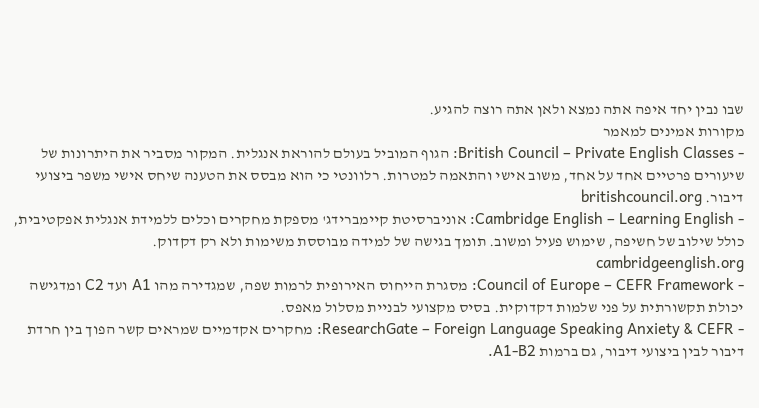שבו נבין יחד איפה אתה נמצא ולאן אתה רוצה להגיע.
מקורות אמינים למאמר
- British Council – Private English Classes: הגוף המוביל בעולם להוראת אנגלית. המקור מסביר את היתרונות של שיעורים פרטיים אחד על אחד, משוב אישי והתאמה למטרות. רלוונטי כי הוא מבסס את הטענה שיחס אישי משפר ביצועי דיבור. britishcouncil.org
- Cambridge English – Learning English: אוניברסיטת קיימברידג' מספקת מחקרים וכלים ללמידת אנגלית אפקטיבית, כולל שילוב של חשיפה, שימוש פעיל ומשוב. תומך בגישה של למידה מבוססת משימות ולא רק דקדוק. cambridgeenglish.org
- Council of Europe – CEFR Framework: מסגרת הייחוס האירופית לרמות שפה, שמגדירה מהו A1 ועד C2 ומדגישה יכולת תקשורתית על פני שלמות דקדוקית. בסיס מקצועי לבניית מסלול מאפס.
- ResearchGate – Foreign Language Speaking Anxiety & CEFR: מחקרים אקדמיים שמראים קשר הפוך בין חרדת דיבור לבין ביצועי דיבור, גם ברמות A1-B2.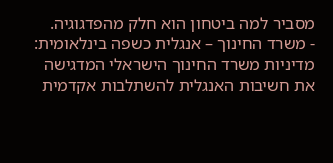מסביר למה ביטחון הוא חלק מהפדגוגיה.
- משרד החינוך – אנגלית כשפה בינלאומית: מדיניות משרד החינוך הישראלי המדגישה את חשיבות האנגלית להשתלבות אקדמית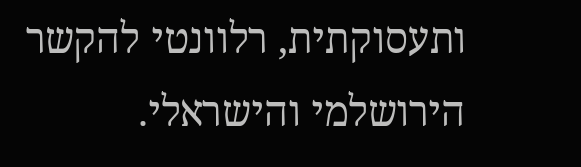ותעסוקתית, רלוונטי להקשר הירושלמי והישראלי.